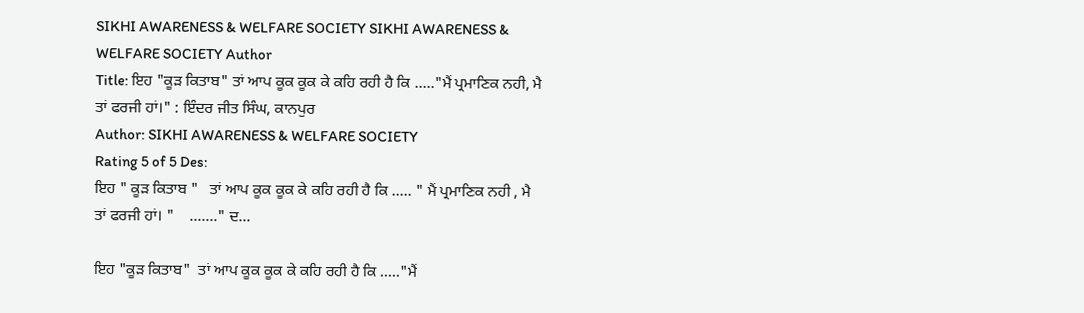SIKHI AWARENESS & WELFARE SOCIETY SIKHI AWARENESS & WELFARE SOCIETY Author
Title: ਇਹ "ਕੂੜ ਕਿਤਾਬ" ਤਾਂ ਆਪ ਕੂਕ ਕੂਕ ਕੇ ਕਹਿ ਰਹੀ ਹੈ ਕਿ ....."ਮੈਂ ਪ੍ਰਮਾਣਿਕ ਨਹੀ, ਮੈ ਤਾਂ ਫਰਜੀ ਹਾਂ।" : ਇੰਦਰ ਜੀਤ ਸਿੰਘ, ਕਾਨਪੁਰ
Author: SIKHI AWARENESS & WELFARE SOCIETY
Rating 5 of 5 Des:
ਇਹ " ਕੂੜ ਕਿਤਾਬ "   ਤਾਂ ਆਪ ਕੂਕ ਕੂਕ ਕੇ ਕਹਿ ਰਹੀ ਹੈ ਕਿ ..... " ਮੈਂ ਪ੍ਰਮਾਣਿਕ ਨਹੀ , ਮੈ ਤਾਂ ਫਰਜੀ ਹਾਂ। "    ......." ਦ...

ਇਹ "ਕੂੜ ਕਿਤਾਬ"  ਤਾਂ ਆਪ ਕੂਕ ਕੂਕ ਕੇ ਕਹਿ ਰਹੀ ਹੈ ਕਿ ....."ਮੈਂ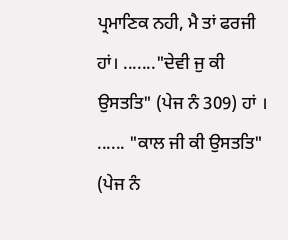ਪ੍ਰਮਾਣਿਕ ਨਹੀ, ਮੈ ਤਾਂ ਫਰਜੀ ਹਾਂ। ......."ਦੇਵੀ ਜੁ ਕੀ ਉਸਤਤਿ" (ਪੇਜ ਨੰ 309) ਹਾਂ । ...... "ਕਾਲ ਜੀ ਕੀ ਉਸਤਤਿ" (ਪੇਜ ਨੰ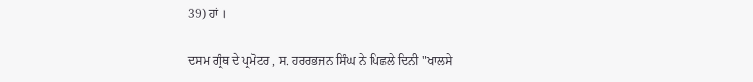39) ਹਾਂ ।

ਦਸਮ ਗ੍ਰੰਥ ਦੇ ਪ੍ਰਮੋਟਰ , ਸ. ਹਰਰਭਜਨ ਸਿੰਘ ਨੇ ਪਿਛਲੇ ਦਿਨੀ "ਖਾਲਸੇ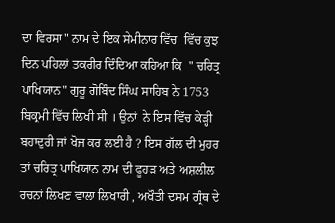ਦਾ ਵਿਰਸਾ" ਨਾਮ ਦੇ ਇਕ ਸੇਮੀਨਾਰ ਵਿੱਚ  ਵਿੱਚ ਕੁਝ ਦਿਨ ਪਹਿਲਾਂ ਤਕਰੀਰ ਦਿੰਦਿਆ ਕਹਿਆ ਕਿ  " ਚਰਿਤ੍ਰ ਪਾਖਿਯਾਨ" ਗੁਰੂ ਗੋਬਿੰਦ ਸਿੰਘ ਸਾਹਿਬ ਨੇ 1753 ਬਿਕ੍ਰਮੀ ਵਿੱਚ ਲਿਖੀ ਸੀ । ਉਨਾਂ  ਨੇ ਇਸ ਵਿੱਚ ਕੇੜ੍ਹੀ ਬਹਾਦੁਰੀ ਜਾਂ ਖੋਜ ਕਰ ਲਈ ਹੈ ? ਇਸ ਗੱਲ ਦੀ ਮੁਹਰ ਤਾਂ ਚਰਿਤ੍ਰ ਪਾਖਿਯਾਨ ਨਾਮ ਦੀ ਫੂਹੜ ਅਤੇ ਅਸ਼ਲੀਲ ਰਚਨਾਂ ਲਿਖਣ ਵਾਲਾ ਲਿਖਾਰੀ , ਅਖੌਤੀ ਦਸਮ ਗ੍ਰੰਥ ਦੇ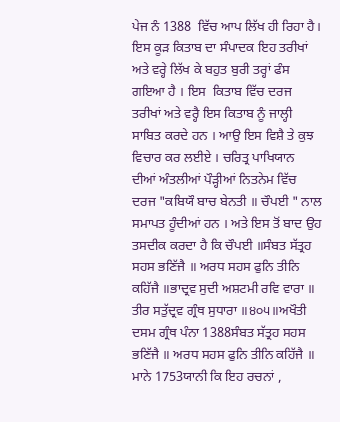ਪੇਜ ਨੰ 1388  ਵਿੱਚ ਆਪ ਲਿੱਖ ਹੀ ਰਿਹਾ ਹੈ।  ਇਸ ਕੂੜ ਕਿਤਾਬ ਦਾ ਸੰਪਾਦਕ ਇਹ ਤਰੀਖਾਂ ਅਤੇ ਵਰ੍ਹੇ ਲਿੱਖ ਕੇ ਬਹੁਤ ਬੁਰੀ ਤਰ੍ਹਾਂ ਫੰਸ ਗਇਆ ਹੈ । ਇਸ  ਕਿਤਾਬ ਵਿੱਚ ਦਰਜ ਤਰੀਖਾਂ ਅਤੇ ਵਰ੍ਹੈ ਇਸ ਕਿਤਾਬ ਨੂੰ ਜਾਲ੍ਹੀ ਸਾਬਿਤ ਕਰਦੇ ਹਨ । ਆਉ ਇਸ ਵਿਸ਼ੈ ਤੇ ਕੁਝ ਵਿਚਾਰ ਕਰ ਲਈਏ । ਚਰਿਤ੍ਰ ਪਾਖਿਯਾਨ ਦੀਆਂ ਅੰਤਲੀਆਂ ਪੌੜ੍ਹੀਆਂ ਨਿਤਨੇਮ ਵਿੱਚ ਦਰਜ "ਕਬਿਯੌ ਬਾਚ ਬੇਨਤੀ ॥ ਚੌਪਈ " ਨਾਲ ਸਮਾਪਤ ਹੂੰਦੀਆਂ ਹਨ । ਅਤੇ ਇਸ ਤੋਂ ਬਾਦ ਉਹ ਤਸਦੀਕ ਕਰਦਾ ਹੈ ਕਿ ਚੌਪਈ ॥ਸੰਬਤ ਸੱਤ੍ਰਹ ਸਹਸ ਭਣਿੱਜੈ ॥ ਅਰਧ ਸਹਸ ਫੁਨਿ ਤੀਨਿ ਕਹਿੱਜੈ ॥ਭਾਦ੍ਰਵ ਸੁਦੀ ਅਸ਼ਟਮੀ ਰਵਿ ਵਾਰਾ ॥ ਤੀਰ ਸਤੁੱਦ੍ਰਵ ਗ੍ਰੰਥ ਸੁਧਾਰਾ ॥੪੦੫॥ਅਖੌਤੀ ਦਸਮ ਗ੍ਰੰਥ ਪੰਨਾ 1388ਸੰਬਤ ਸੱਤ੍ਰਹ ਸਹਸ ਭਣਿੱਜੈ ॥ ਅਰਧ ਸਹਸ ਫੁਨਿ ਤੀਨਿ ਕਹਿੱਜੈ ॥ ਮਾਨੇ 1753ਯਾਨੀ ਕਿ ਇਹ ਰਚਨਾਂ ,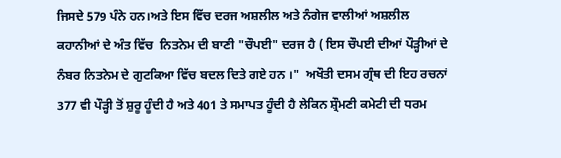ਜਿਸਦੇ 579 ਪੰਨੇ ਹਨ।ਅਤੇ ਇਸ ਵਿੱਚ ਦਰਜ ਅਸ਼ਲੀਲ ਅਤੇ ਨੰਗੇਜ ਵਾਲੀਆਂ ਅਸ਼ਲੀਲ   ਕਹਾਨੀਆਂ ਦੇ ਅੰਤ ਵਿੱਚ  ਨਿਤਨੇਮ ਦੀ ਬਾਣੀ "ਚੌਪਈ" ਦਰਜ ਹੈ ( ਇਸ ਚੌਪਈ ਦੀਆਂ ਪੌੜ੍ਹੀਆਂ ਦੇ ਨੰਬਰ ਨਿਤਨੇਮ ਦੇ ਗੁਟਕਿਆ ਵਿੱਚ ਬਦਲ ਦਿਤੇ ਗਏ ਹਨ ।"  ਅਖੌਤੀ ਦਸਮ ਗ੍ਰੰਥ ਦੀ ਇਹ ਰਚਨਾਂ 377 ਵੀ ਪੌੜ੍ਹੀ ਤੋਂ ਸ਼ੁਰੂ ਹੂੰਦੀ ਹੈ ਅਤੇ 401 ਤੇ ਸਮਾਪਤ ਹੂੰਦੀ ਹੈ ਲੇਕਿਨ ਸ਼੍ਰੌਮਣੀ ਕਮੇਟੀ ਦੀ ਧਰਮ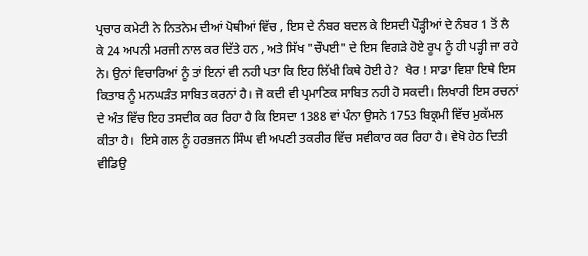ਪ੍ਰਚਾਰ ਕਮੇਟੀ ਨੇ ਨਿਤਨੇਮ ਦੀਆਂ ਪੋਥੀਆਂ ਵਿੱਚ , ਇਸ ਦੇ ਨੰਬਰ ਬਦਲ ਕੇ ਇਸਦੀ ਪੌੜ੍ਹੀਆਂ ਦੇ ਨੰਬਰ 1 ਤੋਂ ਲੈ ਕੇ 24 ਅਪਨੀ ਮਰਜੀ ਨਾਲ ਕਰ ਦਿੱਤੇ ਹਨ , ਅਤੇ ਸਿੱਖ "ਚੌਪਈ" ਦੇ ਇਸ ਵਿਗੜੇ ਹੋਏ ਰੂਪ ਨੂੰ ਹੀ ਪੜ੍ਹੀ ਜਾ ਰਹੇ ਨੇ। ਉਨਾਂ ਵਿਚਾਰਿਆਂ ਨੂੰ ਤਾਂ ਇਨਾਂ ਵੀ ਨਹੀ ਪਤਾ ਕਿ ਇਹ ਲਿੱਖੀ ਕਿਥੇ ਹੋਈ ਹੇ?  ਖੈਰ ! ਸਾਡਾ ਵਿਸ਼ਾ ਇਥੇ ਇਸ ਕਿਤਾਬ ਨੂੰ ਮਨਘੜੰਤ ਸਾਬਿਤ ਕਰਨਾਂ ਹੈ। ਜੋ ਕਦੀ ਵੀ ਪ੍ਰਮਾਣਿਕ ਸਾਬਿਤ ਨਹੀ ਹੋ ਸਕਦੀ। ਲਿਖਾਰੀ ਇਸ ਰਚਨਾਂ ਦੇ ਅੰਤ ਵਿੱਚ ਇਹ ਤਸਦੀਕ ਕਰ ਰਿਹਾ ਹੈ ਕਿ ਇਸਦਾ 1388 ਵਾਂ ਪੰਨਾ ਉਸਨੇ 1753 ਬਿਕ੍ਰਮੀ ਵਿੱਚ ਮੁਕੱਮਲ ਕੀਤਾ ਹੈ।  ਇਸੇ ਗਲ ਨੂੰ ਹਰਭਜਨ ਸਿੰਘ ਵੀ ਅਪਣੀ ਤਕਰੀਰ ਵਿੱਚ ਸਵੀਕਾਰ ਕਰ ਰਿਹਾ ਹੈ। ਵੇਖੋ ਹੇਠ ਦਿਤੀ ਵੀਡਿਉ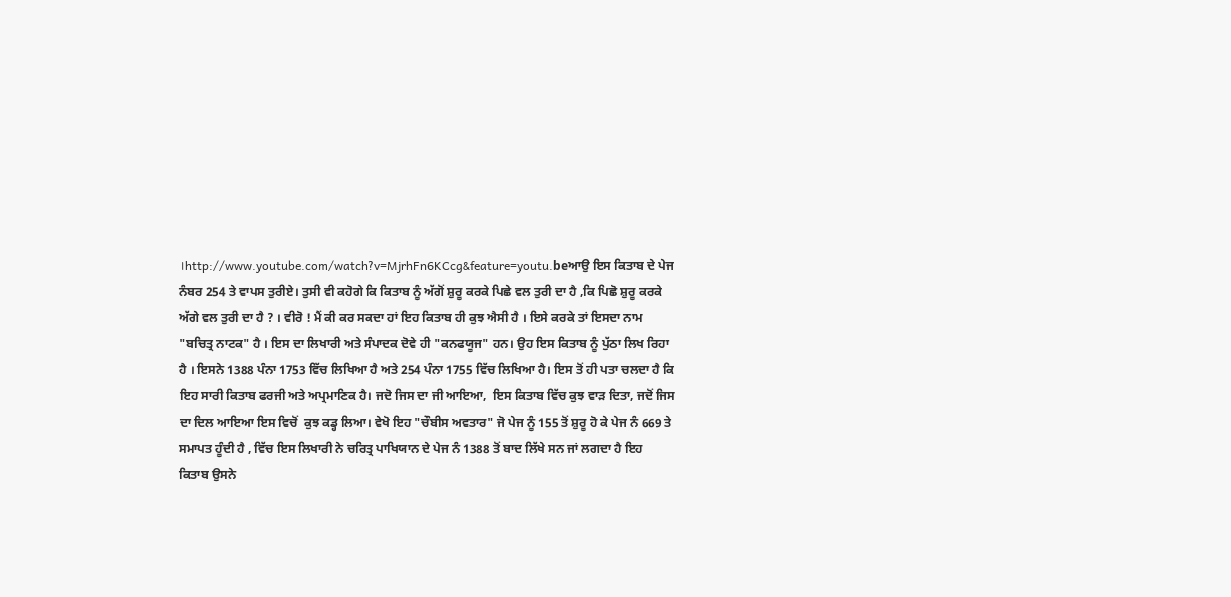।http://www.youtube.com/watch?v=MjrhFn6KCcg&feature=youtu.beਆਉ ਇਸ ਕਿਤਾਬ ਦੇ ਪੇਜ ਨੰਬਰ 254 ਤੇ ਵਾਪਸ ਤੁਰੀਏ। ਤੁਸੀ ਵੀ ਕਹੋਗੇ ਕਿ ਕਿਤਾਬ ਨੂੰ ਅੱਗੋਂ ਸ਼ੁਰੂ ਕਰਕੇ ਪਿਛੇ ਵਲ ਤੁਰੀ ਦਾ ਹੈ ,ਕਿ ਪਿਛੋ ਸ਼ੁਰੂ ਕਰਕੇ ਅੱਗੇ ਵਲ ਤੁਰੀ ਦਾ ਹੈ ? । ਵੀਰੋ ! ਮੈਂ ਕੀ ਕਰ ਸਕਦਾ ਹਾਂ ਇਹ ਕਿਤਾਬ ਹੀ ਕੁਝ ਐਸੀ ਹੈ । ਇਸੇ ਕਰਕੇ ਤਾਂ ਇਸਦਾ ਨਾਮ "ਬਚਿਤ੍ਰ ਨਾਟਕ" ਹੈ । ਇਸ ਦਾ ਲਿਖਾਰੀ ਅਤੇ ਸੰਪਾਦਕ ਦੋਵੇ ਹੀ "ਕਨਫਯੂਜ" ਹਨ। ਉਹ ਇਸ ਕਿਤਾਬ ਨੂੰ ਪੁੱਠਾ ਲਿਖ ਰਿਹਾ ਹੈ । ਇਸਨੇ 1388 ਪੰਨਾ 1753 ਵਿੱਚ ਲਿਖਿਆ ਹੈ ਅਤੇ 254 ਪੰਨਾ 1755 ਵਿੱਚ ਲਿਖਿਆ ਹੈ। ਇਸ ਤੋਂ ਹੀ ਪਤਾ ਚਲਦਾ ਹੈ ਕਿ ਇਹ ਸਾਰੀ ਕਿਤਾਬ ਫਰਜੀ ਅਤੇ ਅਪ੍ਰਮਾਣਿਕ ਹੈ। ਜਦੋ ਜਿਸ ਦਾ ਜੀ ਆਇਆ,  ਇਸ ਕਿਤਾਬ ਵਿੱਚ ਕੁਝ ਵਾੜ ਦਿਤਾ, ਜਦੋਂ ਜਿਸ ਦਾ ਦਿਲ ਆਇਆ ਇਸ ਵਿਚੋਂ  ਕੁਝ ਕਡ੍ਹ ਲਿਆ। ਵੇਖੋ ਇਹ "ਚੌਬੀਸ ਅਵਤਾਰ" ਜੋ ਪੇਜ ਨੂੰ 155 ਤੋਂ ਸ਼ੁਰੂ ਹੋ ਕੇ ਪੇਜ ਨੰ 669 ਤੇ ਸਮਾਪਤ ਹੂੰਦੀ ਹੈ , ਵਿੱਚ ਇਸ ਲਿਖਾਰੀ ਨੇ ਚਰਿਤ੍ਰ ਪਾਖਿਯਾਨ ਦੇ ਪੇਜ ਨੰ 1388 ਤੋਂ ਬਾਦ ਲਿੱਖੇ ਸਨ ਜਾਂ ਲਗਦਾ ਹੈ ਇਹ ਕਿਤਾਬ ਉਸਨੇ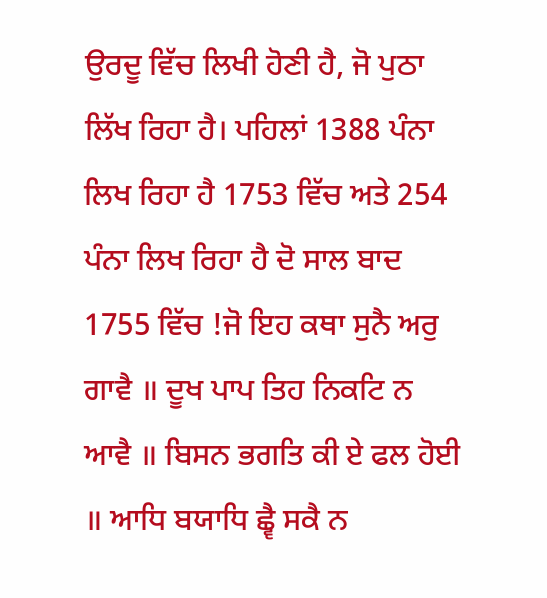ਉਰਦੂ ਵਿੱਚ ਲਿਖੀ ਹੋਣੀ ਹੈ, ਜੋ ਪੁਠਾ ਲਿੱਖ ਰਿਹਾ ਹੈ। ਪਹਿਲਾਂ 1388 ਪੰਨਾ ਲਿਖ ਰਿਹਾ ਹੈ 1753 ਵਿੱਚ ਅਤੇ 254 ਪੰਨਾ ਲਿਖ ਰਿਹਾ ਹੈ ਦੋ ਸਾਲ ਬਾਦ 1755 ਵਿੱਚ !ਜੋ ਇਹ ਕਥਾ ਸੁਨੈ ਅਰੁ ਗਾਵੈ ॥ ਦੂਖ ਪਾਪ ਤਿਹ ਨਿਕਟਿ ਨ ਆਵੈ ॥ ਬਿਸਨ ਭਗਤਿ ਕੀ ਏ ਫਲ ਹੋਈ ॥ ਆਧਿ ਬਯਾਧਿ ਛ੍ਵੈ ਸਕੈ ਨ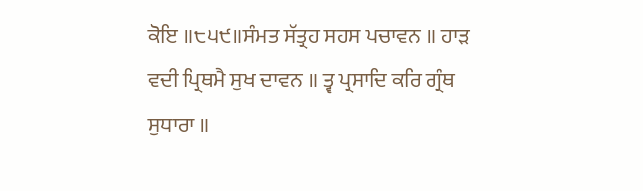ਕੋਇ ॥੮੫੯॥ਸੰਮਤ ਸੱਤ੍ਰਹ ਸਹਸ ਪਚਾਵਨ ॥ ਹਾੜ ਵਦੀ ਪ੍ਰਿਥਮੈ ਸੁਖ ਦਾਵਨ ॥ ਤ੍ਵ ਪ੍ਰਸਾਦਿ ਕਰਿ ਗ੍ਰੰਥ ਸੁਧਾਰਾ ॥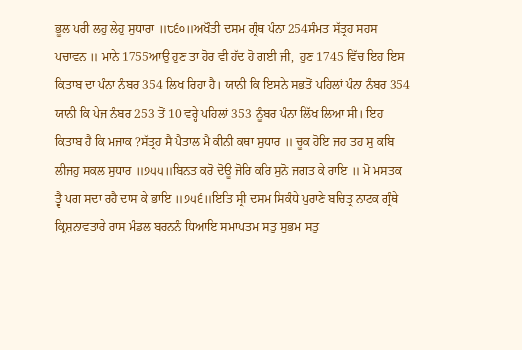ਭੂਲ ਪਰੀ ਲਹੁ ਲੇਹੁ ਸੁਧਾਰਾ ॥੮੬੦॥ਅਖੌਤੀ ਦਸਮ ਗ੍ਰੰਥ ਪੰਨਾ 254ਸੰਮਤ ਸੱਤ੍ਰਹ ਸਹਸ ਪਚਾਵਨ ॥ ਮਾਨੇ 1755ਆਉ ਹੁਣ ਤਾ ਹੋਰ ਵੀ ਹੱਦ ਹੋ ਗਈ ਜੀ,  ਹੁਣ 1745 ਵਿੱਚ ਇਹ ਇਸ ਕਿਤਾਬ ਦਾ ਪੰਨਾ ਨੰਬਰ 354 ਲਿਖ ਰਿਹਾ ਹੈ। ਯਾਨੀ ਕਿ ਇਸਨੇ ਸਭਤੋਂ ਪਹਿਲਾਂ ਪੰਨਾ ਨੰਬਰ 354 ਯਾਨੀ ਕਿ ਪੇਜ ਨੰਬਰ 253 ਤੋਂ 10 ਵਰ੍ਹੇ ਪਹਿਲਾਂ 353 ਨੂੰਬਰ ਪੰਨਾ ਲਿੱਖ ਲਿਆ ਸੀ। ਇਹ ਕਿਤਾਬ ਹੈ ਕਿ ਮਜਾਕ ?ਸੱਤ੍ਰਹ ਸੈ ਪੈਤਾਲ ਮੈ ਕੀਨੀ ਕਥਾ ਸੁਧਾਰ ॥ ਚੂਕ ਹੋਇ ਜਹ ਤਹ ਸੁ ਕਬਿ ਲੀਜਹੁ ਸਕਲ ਸੁਧਾਰ ॥੭੫੫॥ਬਿਨਤ ਕਰੋ ਦੋਊ ਜੋਰਿ ਕਰਿ ਸੁਨੋ ਜਗਤ ਕੇ ਰਾਇ ॥ ਮੋ ਮਸਤਕ ਤ੍ਵੈ ਪਗ ਸਦਾ ਰਹੈ ਦਾਸ ਕੇ ਭਾਇ ॥੭੫੬॥ਇਤਿ ਸ੍ਰੀ ਦਸਮ ਸਿਕੰਧੇ ਪੁਰਾਣੇ ਬਚਿਤ੍ਰ ਨਾਟਕ ਗ੍ਰੰਥੇ ਕ੍ਰਿਸ਼ਨਾਵਤਾਰੇ ਰਾਸ ਮੰਡਲ ਬਰਨਨੰ ਧਿਆਇ ਸਮਾਪਤਮ ਸਤੁ ਸੁਭਮ ਸਤੁ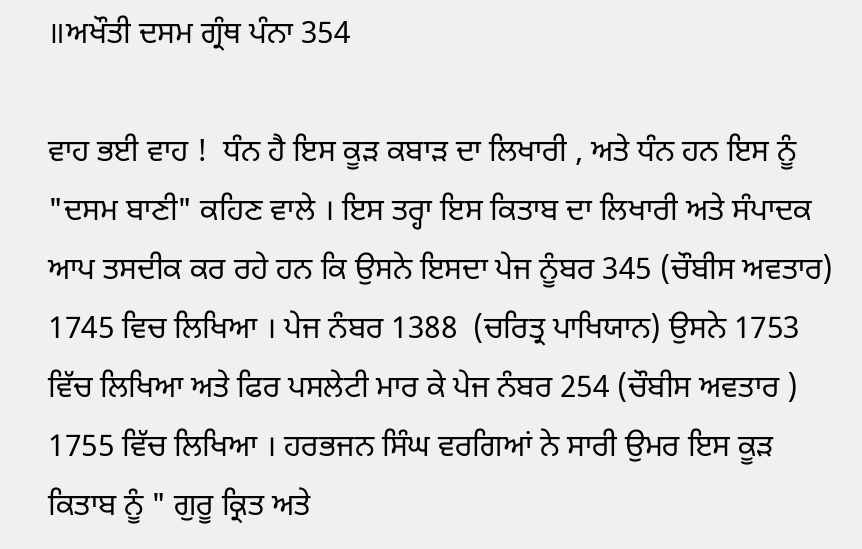॥ਅਖੌਤੀ ਦਸਮ ਗ੍ਰੰਥ ਪੰਨਾ 354

ਵਾਹ ਭਈ ਵਾਹ !  ਧੰਨ ਹੈ ਇਸ ਕੂੜ ਕਬਾੜ ਦਾ ਲਿਖਾਰੀ , ਅਤੇ ਧੰਨ ਹਨ ਇਸ ਨੂੰ  "ਦਸਮ ਬਾਣੀ" ਕਹਿਣ ਵਾਲੇ । ਇਸ ਤਰ੍ਹਾ ਇਸ ਕਿਤਾਬ ਦਾ ਲਿਖਾਰੀ ਅਤੇ ਸੰਪਾਦਕ ਆਪ ਤਸਦੀਕ ਕਰ ਰਹੇ ਹਨ ਕਿ ਉਸਨੇ ਇਸਦਾ ਪੇਜ ਨੂੰਬਰ 345 (ਚੌਬੀਸ ਅਵਤਾਰ) 1745 ਵਿਚ ਲਿਖਿਆ । ਪੇਜ ਨੰਬਰ 1388  (ਚਰਿਤ੍ਰ ਪਾਖਿਯਾਨ) ਉਸਨੇ 1753 ਵਿੱਚ ਲਿਖਿਆ ਅਤੇ ਫਿਰ ਪਸਲੇਟੀ ਮਾਰ ਕੇ ਪੇਜ ਨੰਬਰ 254 (ਚੌਬੀਸ ਅਵਤਾਰ ) 1755 ਵਿੱਚ ਲਿਖਿਆ । ਹਰਭਜਨ ਸਿੰਘ ਵਰਗਿਆਂ ਨੇ ਸਾਰੀ ਉਮਰ ਇਸ ਕੂੜ ਕਿਤਾਬ ਨੂੰ " ਗੁਰੂ ਕ੍ਰਿਤ ਅਤੇ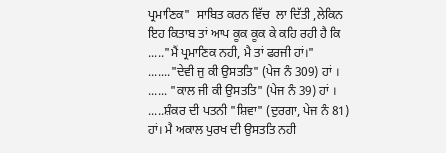ਪ੍ਰਮਾਣਿਕ"  ਸਾਬਿਤ ਕਰਨ ਵਿੱਚ  ਲਾ ਦਿੱਤੀ ,ਲੇਕਿਨ ਇਹ ਕਿਤਾਬ ਤਾਂ ਆਪ ਕੂਕ ਕੂਕ ਕੇ ਕਹਿ ਰਹੀ ਹੈ ਕਿ ....."ਮੈਂ ਪ੍ਰਮਾਣਿਕ ਨਹੀ, ਮੈ ਤਾਂ ਫਰਜੀ ਹਾਂ।"  ......."ਦੇਵੀ ਜੁ ਕੀ ਉਸਤਤਿ" (ਪੇਜ ਨੰ 309) ਹਾਂ । ...... "ਕਾਲ ਜੀ ਕੀ ਉਸਤਤਿ" (ਪੇਜ ਨੰ 39) ਹਾਂ । .....ਸ਼ੰਕਰ ਦੀ ਪਤਨੀ "ਸ਼ਿਵਾ" (ਦੁਰਗਾ, ਪੇਜ ਨੰ 81) ਹਾਂ। ਮੈ ਅਕਾਲ ਪੁਰਖ ਦੀ ਉਸਤਤਿ ਨਹੀ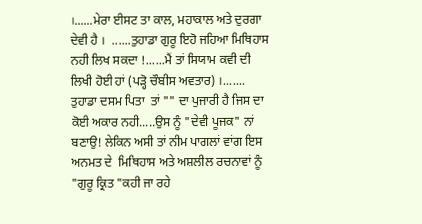।......ਮੇਰਾ ਈਸਟ ਤਾ ਕਾਲ, ਮਹਾਕਾਲ ਅਤੇ ਦੁਰਗਾ ਦੇਵੀ ਹੈ ।  ......ਤੁਹਾਡਾ ਗੁਰੂ ਇਹੋ ਜਹਿਆ ਮਿਥਿਹਾਸ ਨਹੀ ਲਿਖ ਸਕਦਾ !......ਮੈਂ ਤਾਂ ਸਿਯਾਮ ਕਵੀ ਦੀ ਲਿਖੀ ਹੋਈ ਹਾਂ (ਪੜ੍ਹੋ ਚੌਬੀਸ ਅਵਤਾਰ) ।....... ਤੁਹਾਡਾ ਦਸਮ ਪਿਤਾ  ਤਾਂ "" ਦਾ ਪੁਜਾਰੀ ਹੈ ਜਿਸ ਦਾ ਕੋਈ ਅਕਾਰ ਨਹੀ.....ਉਸ ਨੂੰ "ਦੇਵੀ ਪੂਜਕ" ਨਾਂ ਬਣਾਉ! ਲੇਕਿਨ ਅਸੀ ਤਾਂ ਨੀਮ ਪਾਗਲਾਂ ਵਾਂਗ ਇਸ ਅਨਮਤ ਦੇ  ਮਿਥਿਹਾਸ ਅਤੇ ਅਸ਼ਲੀਲ ਰਚਨਾਵਾਂ ਨੂੰ "ਗੁਰੂ ਕ੍ਰਿਤ "ਕਹੀ ਜਾ ਰਹੇ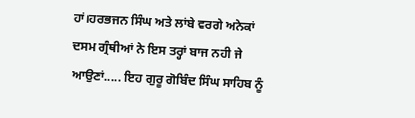ਹਾਂ।ਹਰਭਜਨ ਸਿੰਘ ਅਤੇ ਲਾਂਬੇ ਵਰਗੇ ਅਨੇਕਾਂ  ਦਸਮ ਗ੍ਰੰਥੀਆਂ ਨੇ ਇਸ ਤਰ੍ਹਾਂ ਬਾਜ ਨਹੀ ਜੇ ਆਉਣਾਂ..... ਇਹ ਗੁਰੂ ਗੋਬਿੰਦ ਸਿੰਘ ਸਾਹਿਬ ਨੂੰ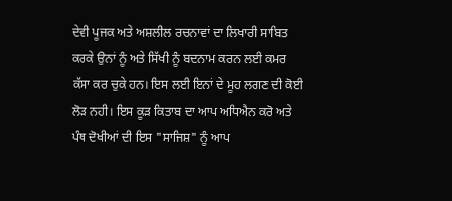ਦੇਵੀ ਪੂਜਕ ਅਤੇ ਅਸ਼ਲੀਲ ਰਚਨਾਵਾਂ ਦਾ ਲਿਖਾਰੀ ਸਾਬਿਤ ਕਰਕੇ ਉਨਾਂ ਨੂੰ ਅਤੇ ਸਿੱਖੀ ਨੂੰ ਬਦਨਾਮ ਕਰਨ ਲਈ ਕਮਰ ਕੱਸਾ ਕਰ ਚੁਕੇ ਹਨ। ਇਸ ਲਈ ਇਨਾਂ ਦੇ ਮੂਹ ਲਗਣ ਦੀ ਕੋਈ ਲੋੜ ਨਹੀ। ਇਸ ਕੂੜ ਕਿਤਾਬ ਦਾ ਆਪ ਅਧਿਐਨ ਕਰੋ ਅਤੇ ਪੰਥ ਦੋਖੀਆਂ ਦੀ ਇਸ "ਸਾਜਿਸ਼" ਨੂੰ ਆਪ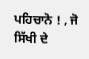ਪਹਿਚਾਨੋ ! , ਜੋ ਸਿੱਖੀ ਦੇ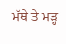ਮੱਥੇ ਤੇ ਮੜ੍ਹ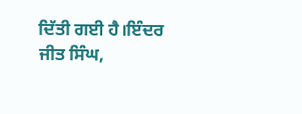ਦਿੱਤੀ ਗਈ ਹੈ।ਇੰਦਰ ਜੀਤ ਸਿੰਘ,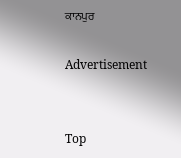ਕਾਨਪੁਰ

Advertisement


Top